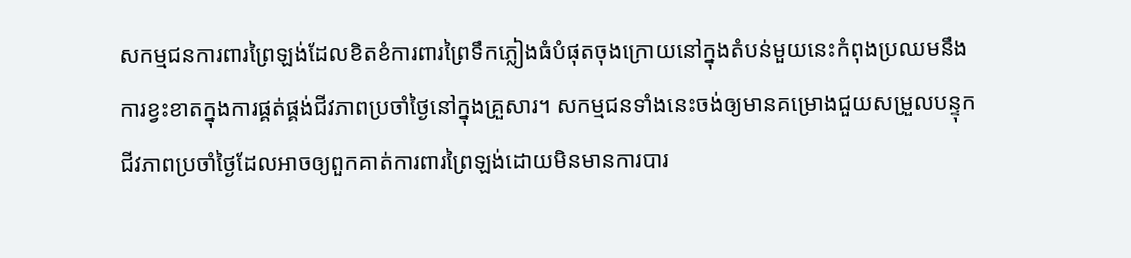សកម្មជនការពារព្រៃឡង់ដែលខិតខំការពារព្រៃទឹកភ្លៀងធំបំផុតចុងក្រោយនៅក្នុងតំបន់មួយនេះកំពុងប្រឈមនឹងការខ្វះខាតក្នុងការផ្គត់ផ្គង់ជីវភាពប្រចាំថ្ងៃនៅក្នុងគ្រួសារ។ សកម្មជនទាំងនេះចង់ឲ្យមានគម្រោងជួយសម្រួលបន្ទុកជីវភាពប្រចាំថ្ងៃដែលអាចឲ្យពួកគាត់ការពារព្រៃឡង់ដោយមិនមានការបារ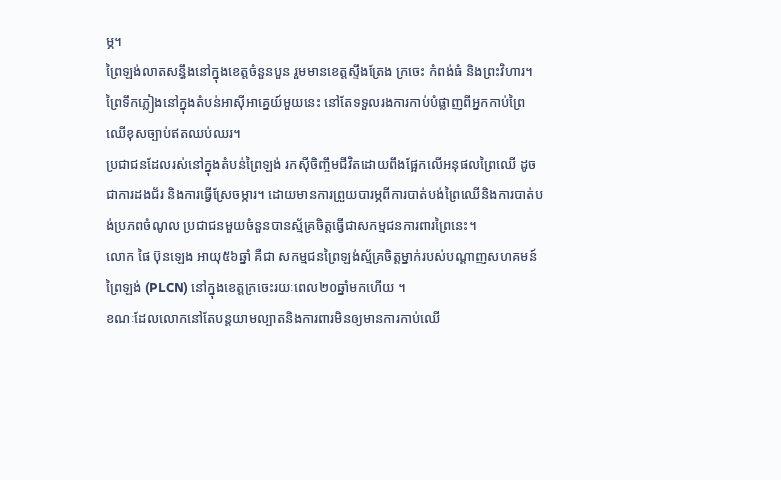ម្ភ។
ព្រៃឡង់លាតសន្ធឹងនៅក្នុងខេត្តចំនួនបួន រួមមានខេត្តស្ទឹងត្រែង ក្រចេះ កំពង់ធំ និងព្រះវិហារ។ ព្រៃទឹកភ្លៀងនៅក្នុងតំបន់អាស៊ីអាគ្នេយ៍មួយនេះ នៅតែទទួលរងការកាប់បំផ្លាញពីអ្នកកាប់ព្រៃឈើខុសច្បាប់ឥតឈប់ឈរ។
ប្រជាជនដែលរស់នៅក្នុងតំបន់ព្រៃឡង់ រកស៊ីចិញ្ចឹមជីវិតដោយពឹងផ្អែកលើអនុផលព្រៃឈើ ដូចជាការដងជ័រ និងការធ្វើស្រែចម្ការ។ ដោយមានការព្រួយបារម្ភពីការបាត់បង់ព្រៃឈើនិងការបាត់បង់ប្រភពចំណូល ប្រជាជនមួយចំនួនបានស្ម័គ្រចិត្តធ្វើជាសកម្មជនការពារព្រៃនេះ។
លោក ផៃ ប៊ុនឡេង អាយុ៥៦ឆ្នាំ គឺជា សកម្មជនព្រៃឡង់ស្ម័គ្រចិត្តម្នាក់របស់បណ្តាញសហគមន៍ព្រៃឡង់ (PLCN) នៅក្នុងខេត្តក្រចេះរយៈពេល២០ឆ្នាំមកហើយ ។
ខណៈដែលលោកនៅតែបន្តយាមល្បាតនិងការពារមិនឲ្យមានការកាប់ឈើ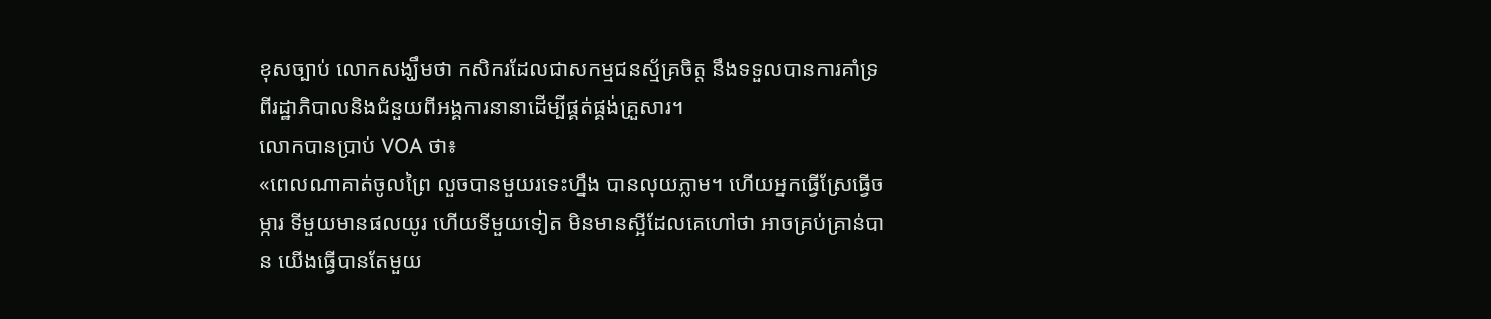ខុសច្បាប់ លោកសង្ឃឹមថា កសិករដែលជាសកម្មជនស្ម័គ្រចិត្ត នឹងទទួលបានការគាំទ្រពីរដ្ឋាភិបាលនិងជំនួយពីអង្គការនានាដើម្បីផ្គត់ផ្គង់គ្រួសារ។
លោកបានប្រាប់ VOA ថា៖
«ពេលណាគាត់ចូលព្រៃ លួចបានមួយរទេះហ្នឹង បានលុយភ្លាម។ ហើយអ្នកធ្វើស្រែធ្វើចម្ការ ទីមួយមានផលយូរ ហើយទីមួយទៀត មិនមានស្អីដែលគេហៅថា អាចគ្រប់គ្រាន់បាន យើងធ្វើបានតែមួយ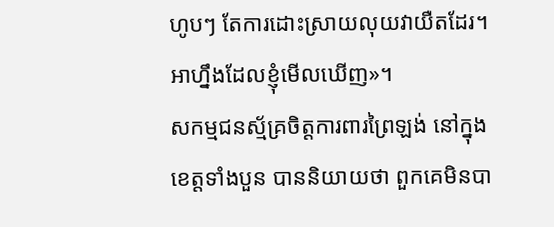ហូបៗ តែការដោះស្រាយលុយវាយឺតដែរ។ អាហ្នឹងដែលខ្ញុំមើលឃើញ»។
សកម្មជនស្ម័គ្រចិត្តការពារព្រៃឡង់ នៅក្នុងខេត្តទាំងបួន បាននិយាយថា ពួកគេមិនបា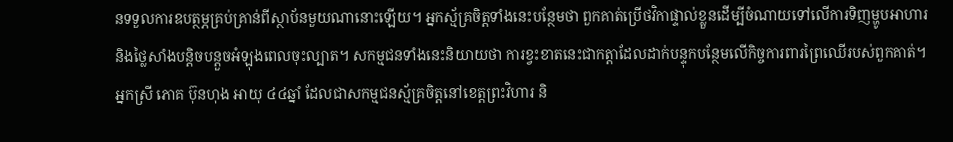នទទួលការឧបត្ថម្ភគ្រប់គ្រាន់ពីស្ថាប័នមួយណានោះឡើយ។ អ្នកស្ម័គ្រចិត្តទាំងនេះបន្ថែមថា ពួកគាត់ប្រើថវិកាផ្ទាល់ខ្លួនដើម្បីចំណាយទៅលើការទិញម្ហូបអាហារ និងថ្លៃសាំងបន្តិចបន្តួចអំឡុងពេលចុះល្បាត។ សកម្មជនទាំងនេះនិយាយថា ការខ្វះខាតនេះជាកត្តាដែលដាក់បន្ទុកបន្ថែមលើកិច្ចការពារព្រៃឈើរបស់ពួកគាត់។
អ្នកស្រី ភោគ ប៊ុនហុង អាយុ ៤៤ឆ្នាំ ដែលជាសកម្មជនស្ម័គ្រចិត្តនៅខេត្តព្រះវិហារ និ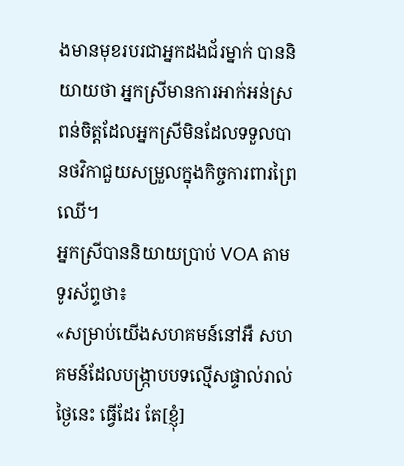ងមានមុខរបរជាអ្នកដងជ័រម្នាក់ បាននិយាយថា អ្នកស្រីមានការអាក់អន់ស្រពន់ចិត្តដែលអ្នកស្រីមិនដែលទទួលបានថវិកាជួយសម្រួលក្នុងកិច្ចការពារព្រៃឈើ។
អ្នកស្រីបាននិយាយប្រាប់ VOA តាមទូរស័ព្ទថា៖
«សម្រាប់យើងសហគមន៍នៅអឺ សហគមន៍ដែលបង្រ្កាបបទល្មើសផ្ទាល់រាល់ថ្ងៃនេះ ធ្វើដែរ តែ[ខ្ញុំ]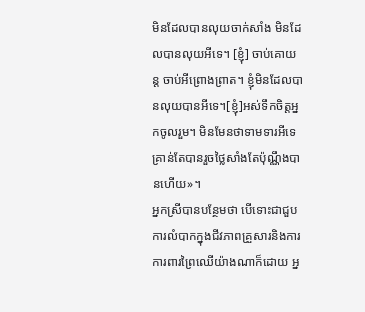មិនដែលបានលុយចាក់សាំង មិនដែលបានលុយអីទេ។ [ខ្ញុំ] ចាប់គោយន្ត ចាប់អីព្រោងព្រាត។ ខ្ញុំមិនដែលបានលុយបានអីទេ។[ខ្ញុំ]អស់ទឹកចិត្តអ្នកចូលរួម។ មិនមែនថាទាមទារអីទេ គ្រាន់តែបានរួចថ្លៃសាំងតែប៉ុណ្ណឹងបានហើយ»។
អ្នកស្រីបានបន្ថែមថា បើទោះជាជួបការលំបាកក្នុងជីវភាពគ្រួសារនិងការការពារព្រៃឈើយ៉ាងណាក៏ដោយ អ្ន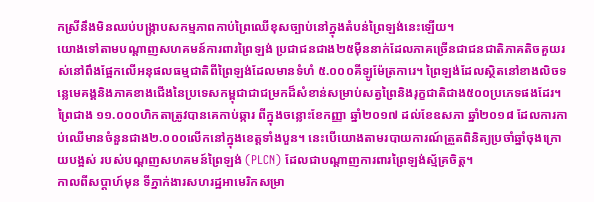កស្រីនឹងមិនឈប់បង្រ្កាបសកម្មភាពកាប់ព្រៃឈើខុសច្បាប់នៅក្នុងតំបន់ព្រៃឡង់នេះឡើយ។
យោងទៅតាមបណ្តាញសហគមន៍ការពារព្រៃឡង់ ប្រជាជនជាង២៥ម៉ឺននាក់ដែលភាគច្រើនជាជនជាតិភាគតិចគួយរស់នៅពឹងផ្អែកលើអនុផលធម្មជាតិពីព្រៃឡង់ដែលមានទំហំ ៥.០០០គីឡូម៉ែត្រការេ។ ព្រៃឡង់ដែលស្ថិតនៅខាងលិចទន្លេមេគង្គនិងភាគខាងជើងនៃប្រទេសកម្ពុជាជាជម្រកដ៏សំខាន់សម្រាប់សត្វព្រៃនិងរុក្ខជាតិជាង៥០០ប្រភេទផងដែរ។
ព្រៃជាង ១១.០០០ហិកតាត្រូវបានគេកាប់ឆ្ការ ពីក្នុងចន្លោះខែកញ្ញា ឆ្នាំ២០១៧ ដល់ខែឧសភា ឆ្នាំ២០១៨ ដែលការកាប់ឈើមានចំនួនជាង២.០០០លើកនៅក្នុងខេត្តទាំងបួន។ នេះបើយោងតាមរបាយការណ៍ត្រួតពិនិត្យប្រចាំឆ្នាំចុងក្រោយបង្អស់ របស់បណ្តញសហគមន៍ព្រៃឡង់ (PLCN) ដែលជាបណ្តាញការពារព្រៃឡង់ស្ម័គ្រចិត្ត។
កាលពីសប្តាហ៍មុន ទីភ្នាក់ងារសហរដ្ឋអាមេរិកសម្រា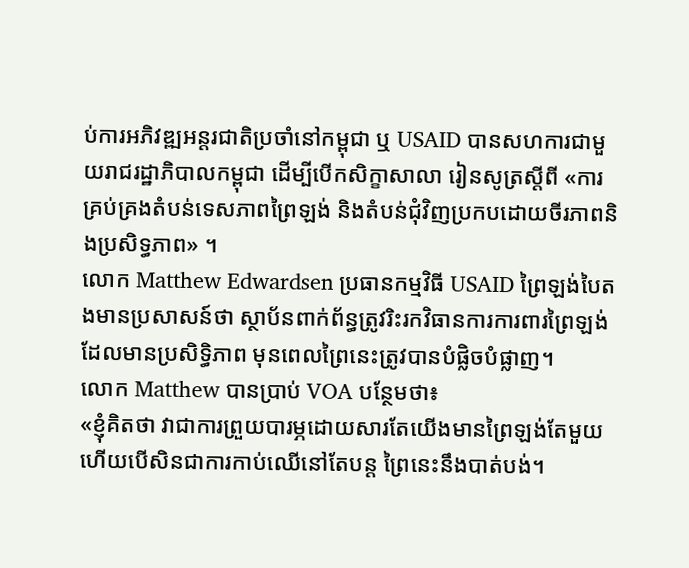ប់ការអភិវឌ្ឍអន្តរជាតិប្រចាំនៅកម្ពុជា ឬ USAID បានសហការជាមួយរាជរដ្ឋាភិបាលកម្ពុជា ដើម្បីបើកសិក្ខាសាលា រៀនសូត្រស្តីពី «ការគ្រប់គ្រងតំបន់ទេសភាពព្រៃឡង់ និងតំបន់ជុំវិញប្រកបដោយចីរភាពនិងប្រសិទ្ធភាព» ។
លោក Matthew Edwardsen ប្រធានកម្មវិធី USAID ព្រៃឡង់បៃតងមានប្រសាសន៍ថា ស្ថាប័នពាក់ព័ន្ធត្រូវរិះរកវិធានការការពារព្រៃឡង់ដែលមានប្រសិទ្ធិភាព មុនពេលព្រៃនេះត្រូវបានបំផ្លិចបំផ្លាញ។
លោក Matthew បានប្រាប់ VOA បន្ថែមថា៖
«ខ្ញុំគិតថា វាជាការព្រួយបារម្ភដោយសារតែយើងមានព្រៃឡង់តែមួយ ហើយបើសិនជាការកាប់ឈើនៅតែបន្ត ព្រៃនេះនឹងបាត់បង់។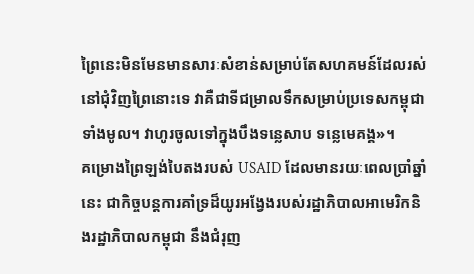ព្រៃនេះមិនមែនមានសារៈសំខាន់សម្រាប់តែសហគមន៍ដែលរស់នៅជុំវិញព្រៃនោះទេ វាគឺជាទីជម្រាលទឹកសម្រាប់ប្រទេសកម្ពុជាទាំងមូល។ វាហូរចូលទៅក្នុងបឹងទន្លេសាប ទន្លេមេគង្គ»។
គម្រោងព្រៃឡង់បៃតងរបស់ USAID ដែលមានរយៈពេលប្រាំឆ្នាំនេះ ជាកិច្ចបន្តការគាំទ្រដ៏យូរអង្វែងរបស់រដ្ឋាភិបាលអាមេរិកនិងរដ្ឋាភិបាលកម្ពុជា នឹងជំរុញ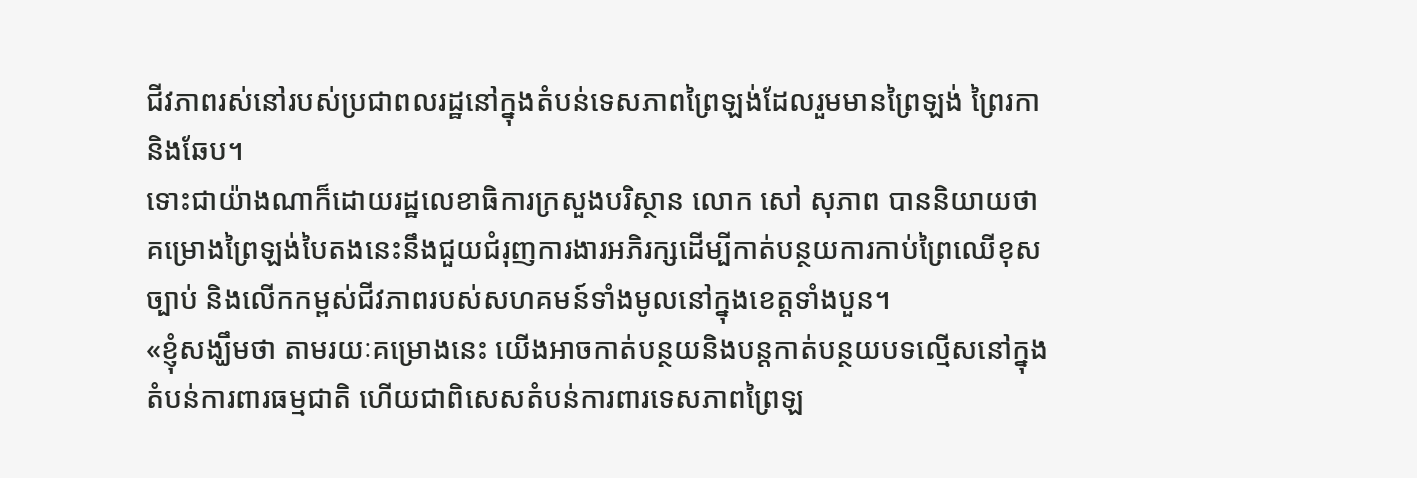ជីវភាពរស់នៅរបស់ប្រជាពលរដ្ឋនៅក្នុងតំបន់ទេសភាពព្រៃឡង់ដែលរួមមានព្រៃឡង់ ព្រៃរកា និងឆែប។
ទោះជាយ៉ាងណាក៏ដោយរដ្ឋលេខាធិការក្រសួងបរិស្ថាន លោក សៅ សុភាព បាននិយាយថា គម្រោងព្រៃឡង់បៃតងនេះនឹងជួយជំរុញការងារអភិរក្សដើម្បីកាត់បន្ថយការកាប់ព្រៃឈើខុសច្បាប់ និងលើកកម្ពស់ជីវភាពរបស់សហគមន៍ទាំងមូលនៅក្នុងខេត្តទាំងបួន។
«ខ្ញុំសង្ឃឹមថា តាមរយៈគម្រោងនេះ យើងអាចកាត់បន្ថយនិងបន្តកាត់បន្ថយបទល្មើសនៅក្នុងតំបន់ការពារធម្មជាតិ ហើយជាពិសេសតំបន់ការពារទេសភាពព្រៃឡ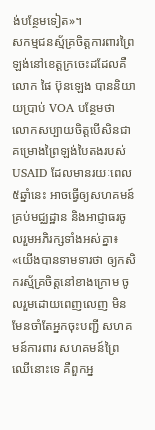ង់បន្ថែមទៀត»។
សកម្មជនស្ម័គ្រចិត្តការពារព្រៃឡង់នៅខេត្តក្រចេះដដែលគឺលោក ផៃ ប៊ុនឡេង បាននិយាយប្រាប់ VOA បន្ថែមថា លោកសប្បាយចិត្តបើសិនជាគម្រោងព្រៃឡង់បៃតងរបស់ USAID ដែលមានរយៈពេល៥ឆ្នាំនេះ អាចធ្វើឲ្យសហគមន៍គ្រប់មជ្ឈដ្ឋាន និងអាជ្ញាធរចូលរួមអភិរក្សទាំងអស់គ្នា៖
«យើងបានទាមទារថា ឲ្យកសិករស្ម័គ្រចិត្តនៅខាងក្រោម ចូលរួមដោយពេញលេញ មិនមែនចាំតែអ្នកចុះបញ្ជី សហគមន៍ការពារ សហគមន៍ព្រៃឈើនោះទេ គឺពួកអ្ន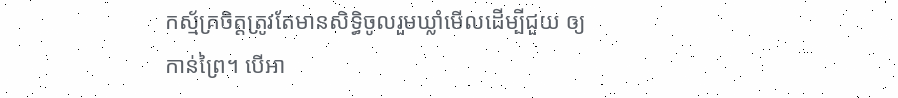កស្ម័គ្រចិត្តត្រូវតែមានសិទ្ធិចូលរួមឃ្លាំមើលដើម្បីជួយ ឲ្យកាន់ព្រៃ។ បើអា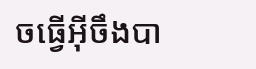ចធ្វើអ៊ីចឹងបា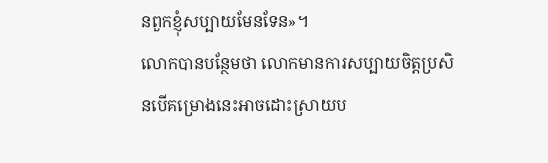នពួកខ្ញុំសប្បាយមែនទែន»។
លោកបានបន្ថែមថា លោកមានការសប្បាយចិត្តប្រសិនបើគម្រោងនេះអាចដោះស្រាយប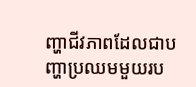ញ្ហាជីវភាពដែលជាបញ្ហាប្រឈមមួយរប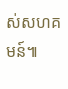ស់សហគមន៍៕